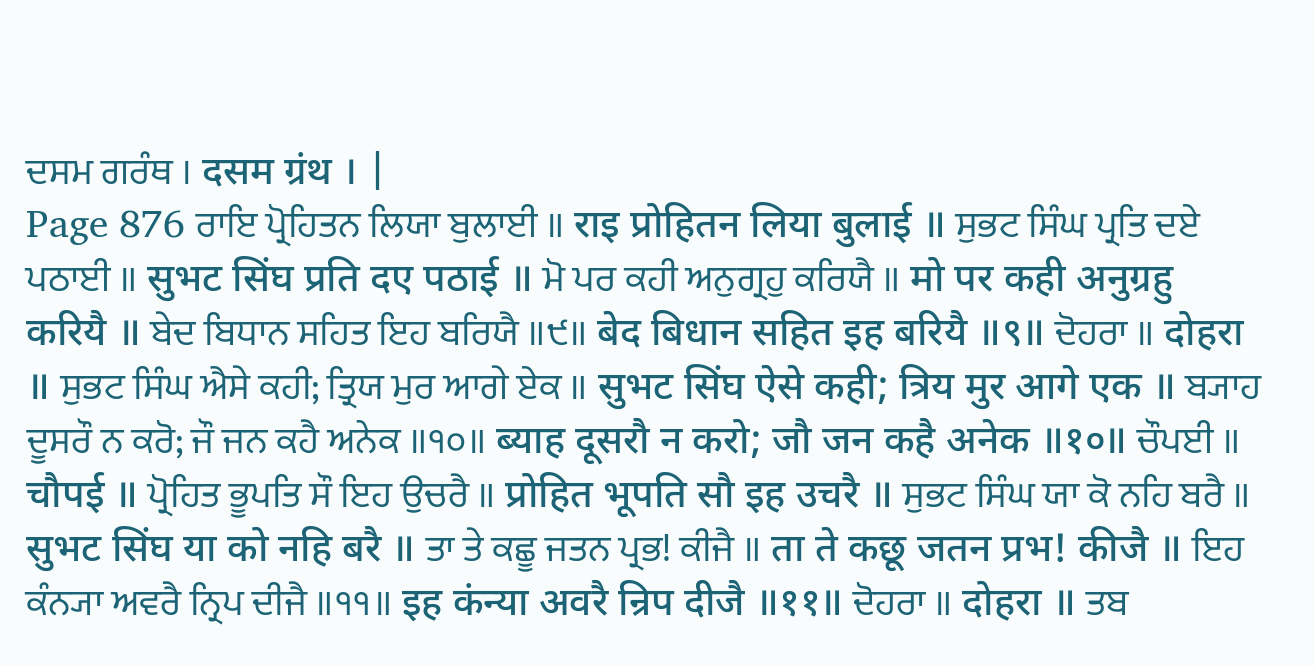ਦਸਮ ਗਰੰਥ । दसम ग्रंथ । |
Page 876 ਰਾਇ ਪ੍ਰੋਹਿਤਨ ਲਿਯਾ ਬੁਲਾਈ ॥ राइ प्रोहितन लिया बुलाई ॥ ਸੁਭਟ ਸਿੰਘ ਪ੍ਰਤਿ ਦਏ ਪਠਾਈ ॥ सुभट सिंघ प्रति दए पठाई ॥ ਮੋ ਪਰ ਕਹੀ ਅਨੁਗ੍ਰਹੁ ਕਰਿਯੈ ॥ मो पर कही अनुग्रहु करियै ॥ ਬੇਦ ਬਿਧਾਨ ਸਹਿਤ ਇਹ ਬਰਿਯੈ ॥੯॥ बेद बिधान सहित इह बरियै ॥९॥ ਦੋਹਰਾ ॥ दोहरा ॥ ਸੁਭਟ ਸਿੰਘ ਐਸੇ ਕਹੀ; ਤ੍ਰਿਯ ਮੁਰ ਆਗੇ ਏਕ ॥ सुभट सिंघ ऐसे कही; त्रिय मुर आगे एक ॥ ਬ੍ਯਾਹ ਦੂਸਰੌ ਨ ਕਰੋ; ਜੌ ਜਨ ਕਹੈ ਅਨੇਕ ॥੧੦॥ ब्याह दूसरौ न करो; जौ जन कहै अनेक ॥१०॥ ਚੌਪਈ ॥ चौपई ॥ ਪ੍ਰੋਹਿਤ ਭੂਪਤਿ ਸੌ ਇਹ ਉਚਰੈ ॥ प्रोहित भूपति सौ इह उचरै ॥ ਸੁਭਟ ਸਿੰਘ ਯਾ ਕੋ ਨਹਿ ਬਰੈ ॥ सुभट सिंघ या को नहि बरै ॥ ਤਾ ਤੇ ਕਛੂ ਜਤਨ ਪ੍ਰਭ! ਕੀਜੈ ॥ ता ते कछू जतन प्रभ! कीजै ॥ ਇਹ ਕੰਨ੍ਯਾ ਅਵਰੈ ਨ੍ਰਿਪ ਦੀਜੈ ॥੧੧॥ इह कंन्या अवरै न्रिप दीजै ॥११॥ ਦੋਹਰਾ ॥ दोहरा ॥ ਤਬ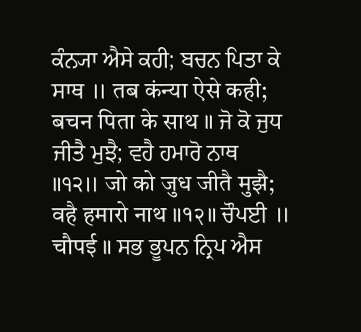ਕੰਨ੍ਯਾ ਐਸੇ ਕਹੀ; ਬਚਨ ਪਿਤਾ ਕੇ ਸਾਥ ॥ तब कंन्या ऐसे कही; बचन पिता के साथ ॥ ਜੋ ਕੋ ਜੁਧ ਜੀਤੈ ਮੁਝੈ; ਵਹੈ ਹਮਾਰੋ ਨਾਥ ॥੧੨॥ जो को जुध जीतै मुझै; वहै हमारो नाथ ॥१२॥ ਚੌਪਈ ॥ चौपई ॥ ਸਭ ਭੂਪਨ ਨ੍ਰਿਪ ਐਸ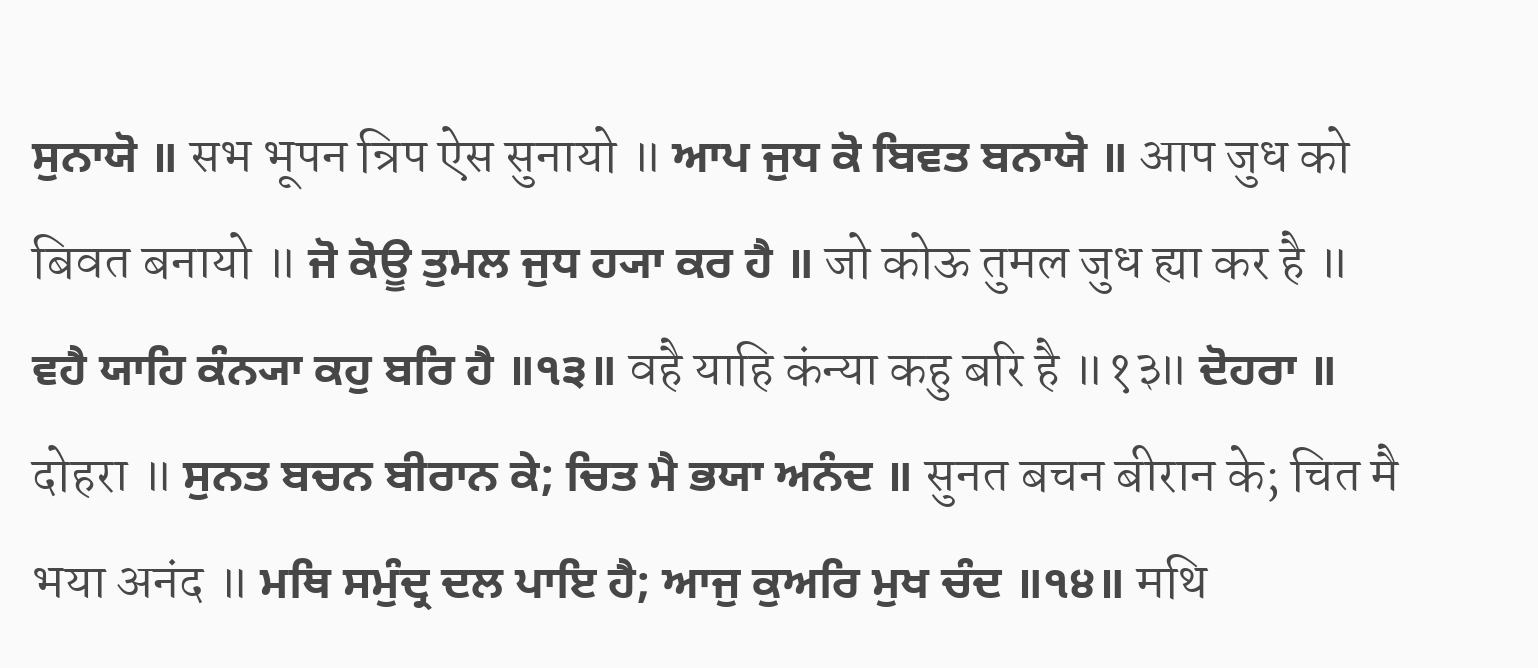ਸੁਨਾਯੋ ॥ सभ भूपन न्रिप ऐस सुनायो ॥ ਆਪ ਜੁਧ ਕੋ ਬਿਵਤ ਬਨਾਯੋ ॥ आप जुध को बिवत बनायो ॥ ਜੋ ਕੋਊ ਤੁਮਲ ਜੁਧ ਹ੍ਯਾ ਕਰ ਹੈ ॥ जो कोऊ तुमल जुध ह्या कर है ॥ ਵਹੈ ਯਾਹਿ ਕੰਨ੍ਯਾ ਕਹੁ ਬਰਿ ਹੈ ॥੧੩॥ वहै याहि कंन्या कहु बरि है ॥१३॥ ਦੋਹਰਾ ॥ दोहरा ॥ ਸੁਨਤ ਬਚਨ ਬੀਰਾਨ ਕੇ; ਚਿਤ ਮੈ ਭਯਾ ਅਨੰਦ ॥ सुनत बचन बीरान के; चित मै भया अनंद ॥ ਮਥਿ ਸਮੁੰਦ੍ਰ ਦਲ ਪਾਇ ਹੈ; ਆਜੁ ਕੁਅਰਿ ਮੁਖ ਚੰਦ ॥੧੪॥ मथि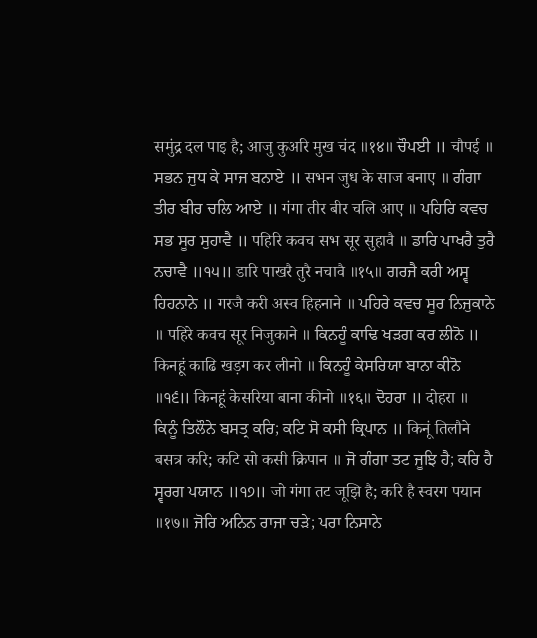समुंद्र दल पाइ है; आजु कुअरि मुख चंद ॥१४॥ ਚੌਪਈ ॥ चौपई ॥ ਸਭਨ ਜੁਧ ਕੇ ਸਾਜ ਬਨਾਏ ॥ सभन जुध के साज बनाए ॥ ਗੰਗਾ ਤੀਰ ਬੀਰ ਚਲਿ ਆਏ ॥ गंगा तीर बीर चलि आए ॥ ਪਹਿਰਿ ਕਵਚ ਸਭ ਸੂਰ ਸੁਹਾਵੈ ॥ पहिरि कवच सभ सूर सुहावै ॥ ਡਾਰਿ ਪਾਖਰੈ ਤੁਰੈ ਨਚਾਵੈ ॥੧੫॥ डारि पाखरै तुरै नचावै ॥१५॥ ਗਰਜੈ ਕਰੀ ਅਸ੍ਵ ਹਿਹਨਾਨੇ ॥ गरजै करी अस्व हिहनाने ॥ ਪਹਿਰੇ ਕਵਚ ਸੂਰ ਨਿਜੁਕਾਨੇ ॥ पहिरे कवच सूर निजुकाने ॥ ਕਿਨਹੂੰ ਕਾਢਿ ਖੜਗ ਕਰ ਲੀਨੋ ॥ किनहूं काढि खड़ग कर लीनो ॥ ਕਿਨਹੂੰ ਕੇਸਰਿਯਾ ਬਾਨਾ ਕੀਨੋ ॥੧੬॥ किनहूं केसरिया बाना कीनो ॥१६॥ ਦੋਹਰਾ ॥ दोहरा ॥ ਕਿਨੂੰ ਤਿਲੌਨੇ ਬਸਤ੍ਰ ਕਰਿ; ਕਟਿ ਸੋ ਕਸੀ ਕ੍ਰਿਪਾਨ ॥ किनूं तिलौने बसत्र करि; कटि सो कसी क्रिपान ॥ ਜੋ ਗੰਗਾ ਤਟ ਜੂਝਿ ਹੈ; ਕਰਿ ਹੈ ਸ੍ਵਰਗ ਪਯਾਨ ॥੧੭॥ जो गंगा तट जूझि है; करि है स्वरग पयान ॥१७॥ ਜੋਰਿ ਅਨਿਨ ਰਾਜਾ ਚੜੇ; ਪਰਾ ਨਿਸਾਨੇ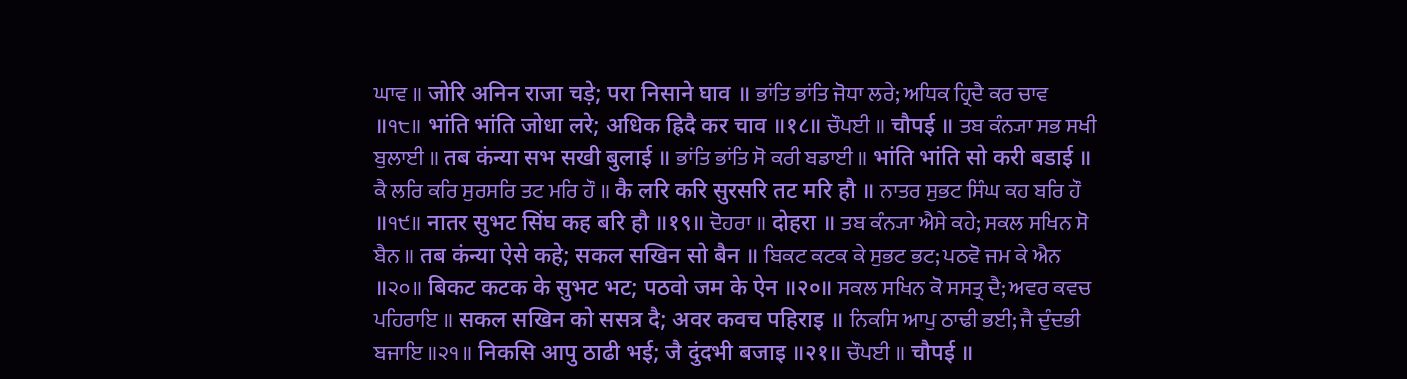ਘਾਵ ॥ जोरि अनिन राजा चड़े; परा निसाने घाव ॥ ਭਾਂਤਿ ਭਾਂਤਿ ਜੋਧਾ ਲਰੇ; ਅਧਿਕ ਹ੍ਰਿਦੈ ਕਰ ਚਾਵ ॥੧੮॥ भांति भांति जोधा लरे; अधिक ह्रिदै कर चाव ॥१८॥ ਚੌਪਈ ॥ चौपई ॥ ਤਬ ਕੰਨ੍ਯਾ ਸਭ ਸਖੀ ਬੁਲਾਈ ॥ तब कंन्या सभ सखी बुलाई ॥ ਭਾਂਤਿ ਭਾਂਤਿ ਸੋ ਕਰੀ ਬਡਾਈ ॥ भांति भांति सो करी बडाई ॥ ਕੈ ਲਰਿ ਕਰਿ ਸੁਰਸਰਿ ਤਟ ਮਰਿ ਹੌ ॥ कै लरि करि सुरसरि तट मरि हौ ॥ ਨਾਤਰ ਸੁਭਟ ਸਿੰਘ ਕਹ ਬਰਿ ਹੌ ॥੧੯॥ नातर सुभट सिंघ कह बरि हौ ॥१९॥ ਦੋਹਰਾ ॥ दोहरा ॥ ਤਬ ਕੰਨ੍ਯਾ ਐਸੇ ਕਹੇ; ਸਕਲ ਸਖਿਨ ਸੋ ਬੈਨ ॥ तब कंन्या ऐसे कहे; सकल सखिन सो बैन ॥ ਬਿਕਟ ਕਟਕ ਕੇ ਸੁਭਟ ਭਟ; ਪਠਵੋ ਜਮ ਕੇ ਐਨ ॥੨੦॥ बिकट कटक के सुभट भट; पठवो जम के ऐन ॥२०॥ ਸਕਲ ਸਖਿਨ ਕੋ ਸਸਤ੍ਰ ਦੈ; ਅਵਰ ਕਵਚ ਪਹਿਰਾਇ ॥ सकल सखिन को ससत्र दै; अवर कवच पहिराइ ॥ ਨਿਕਸਿ ਆਪੁ ਠਾਢੀ ਭਈ; ਜੈ ਦੁੰਦਭੀ ਬਜਾਇ ॥੨੧॥ निकसि आपु ठाढी भई; जै दुंदभी बजाइ ॥२१॥ ਚੌਪਈ ॥ चौपई ॥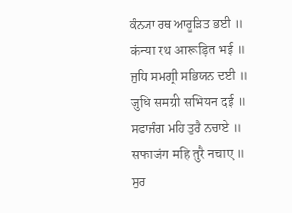ਕੰਨ੍ਯਾ ਰਥ ਆਰੂੜਿਤ ਭਈ ॥ कंन्या रथ आरूड़ित भई ॥ ਜੁਧਿ ਸਮਗ੍ਰੀ ਸਭਿਯਨ ਦਈ ॥ जुधि समग्री सभियन दई ॥ ਸਫਾਜੰਗ ਮਹਿ ਤੁਰੈ ਨਚਾਏ ॥ सफाजंग महि तुरै नचाए ॥ ਸੁਰ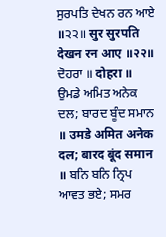ਸੁਰਪਤਿ ਦੇਖਨ ਰਨ ਆਏ ॥੨੨॥ सुर सुरपति देखन रन आए ॥२२॥ ਦੋਹਰਾ ॥ दोहरा ॥ ਉਮਡੇ ਅਮਿਤ ਅਨੇਕ ਦਲ; ਬਾਰਦ ਬੂੰਦ ਸਮਾਨ ॥ उमडे अमित अनेक दल; बारद बूंद समान ॥ ਬਨਿ ਬਨਿ ਨ੍ਰਿਪ ਆਵਤ ਭਏ; ਸਮਰ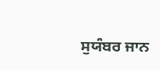ਸੁਯੰਬਰ ਜਾਨ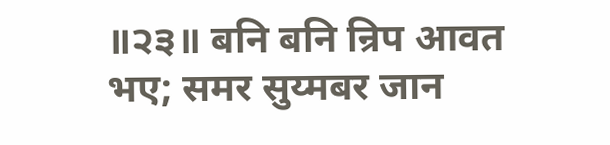॥੨੩॥ बनि बनि न्रिप आवत भए; समर सुय्मबर जान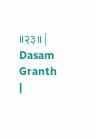॥२३॥ |
Dasam Granth |